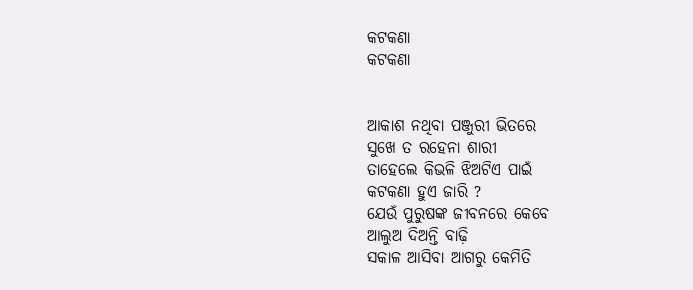କଟକଣା
କଟକଣା


ଆକାଶ ନଥିବା ପଞ୍ଜୁରୀ ଭିତରେ
ସୁଖେ ତ ରହେନା ଶାରୀ
ତାହେଲେ କିଭଳି ଝିଅଟିଏ ପାଇଁ
କଟକଣା ହୁଏ ଜାରି ?
ଯେଉଁ ପୁରୁଷଙ୍କ ଜୀବନରେ କେବେ
ଆଲୁଅ ଦିଅନ୍ତି ବାଢ଼ି
ସକାଳ ଆସିବା ଆଗରୁ କେମିତି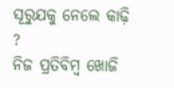ସୂରୁଯକୁ ନେଲେ କାଢ଼ି ?
ନିଜ ପ୍ରତିବିମ୍ବ ଖୋଜି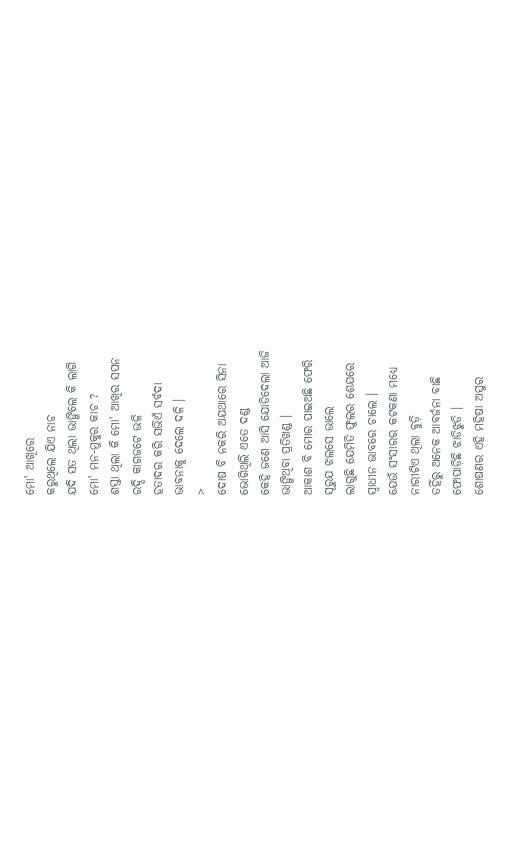ମୋ' ଆଖିରେ
କରୁଥିଲେ ଯିଏ ନାଚ
ଯଦି ସତ ଥିଲା ଭାଙ୍ଗିଲେ କି ଲାଗି
ମୋ' ମନ-ମୁକୁର କାଚ ?
ଶସ୍ତା ଥିଲା କି ମୋ' ଆଖିର ସପନ
ରଦ୍ଦି କାଗଜଟେ ଭଳି
ହତାଦର କରି ସଭିଏଁ ସର୍ବଦା
ଭାବନାକୁ ଦେଲେ ଦଳି ।
>
ଦୋଷ ବି ନକରି ଅଯଥାରେ ସିନା
ଭୋଗିଥିଲି ଏତେ ଦଣ୍ଡ
କେହି ଜଣେ ଆସି ଯୋଡିଦେଲା ଆଜି
ଭାଙ୍ଗିଥିବା ପ୍ରତିଖଣ୍ଡ ।
ଆକାଶ ବି ମୋର ପାଇଅଛି ଫେରି
ସୂରୁଯ ଝଲସେ ଭାଲେ
ଲାଗୁଛି ଯେମିତି ଫୁଲର ଶେଯରେ
ସ୍ୱାଧୀନ ଭାବରେ ଚାଲେ ।
ଯେଉଁ ସଂସାରର କଟକଣା ମଧ୍ୟେ
ନାରୀଟିଏ ଥିଲା ବୁଡ଼ି
ତହିଁରୁ ଅନେକ ଆବର୍ଜନା ବାଛି
ଫୋପାଡ଼ିଛି ଝାଡିଝୁଡି ।
ଶୋଷଣର ଏହି ମହିଷା ଅସୁର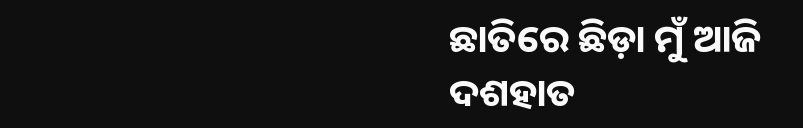ଛାତିରେ ଛିଡ଼ା ମୁଁ ଆଜି
ଦଶହାତ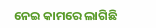ନେଇ କାମରେ ଲାଗିଛି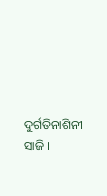ଦୁର୍ଗତିନାଶିନୀ ସାଜି ।